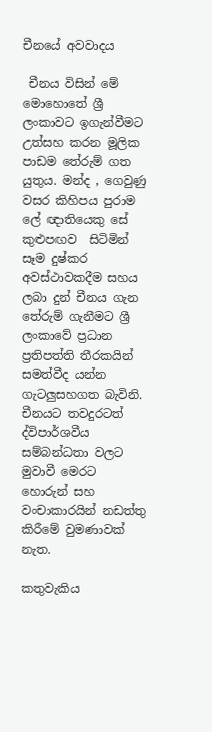චීනයේ අවවාදය

 චීනය විසින් මේ මොහොතේ ශ්‍රී ලංකාවට ඉගැන්වීමට උත්සහ කරන මූලික පාඩම තේරුම් ගත යුතුය. මන්ද , ගෙවුණු වසර කිහිපය පුරාම ලේ ඥාතියෙකු සේ කුළුපඟව  සිටිමින් සෑම දුෂ්කර අවස්ථාවකදීම සහය ලබා දුන් චීනය ගැන තේරුම් ගැනීමට ශ්‍රී ලංකාවේ ප්‍රධාන ප්‍රතිපත්ති තීරකයින් සමත්වීද යන්න ගැටලුසහගත බැවිනි. චීනයට තවදුරටත් ද්විපාර්ශවීය සම්බන්ධතා වලට මුවාවී මෙරට හොරුන් සහ වංචාකාරයින් නඩත්තු කිරීමේ වුමණාවක් නැත.

කතුවැකිය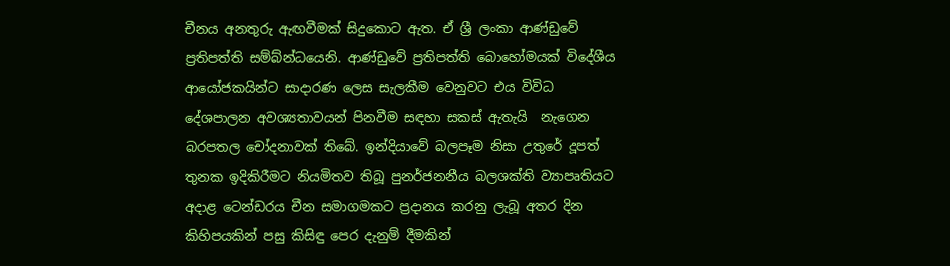චීනය අනතුරු ඇඟවීමක් සිදුකොට ඇත. ඒ ශ්‍රී ලංකා ආණ්ඩුවේ ප්‍රතිපත්ති සම්බ්න්ධයෙනි. ආණ්ඩුවේ ප්‍රතිපත්ති බොහෝමයක් විදේශීය ආයෝජකයින්ට සාදාරණ ලෙස සැලකීම වෙනුවට එය විවිධ දේශපාලන අවශ්‍යතාවයන් පිනවීම සඳහා සකස් ඇතැයි  නැගෙන බරපතල චෝදනාවක් තිබේ. ඉන්දියාවේ බලපෑම නිසා උතුරේ දූපත් තුනක ඉදිකිරීමට නියමිතව තිබූ පුනර්ජනනීය බලශක්ති ව්‍යාපෘතියට අදාළ ටෙන්ඩරය චීන සමාගමකට ප්‍රදානය කරනු ලැබූ අතර දින කිහිපයකින් පසු කිසිඳු පෙර දැනුම් දීමකින්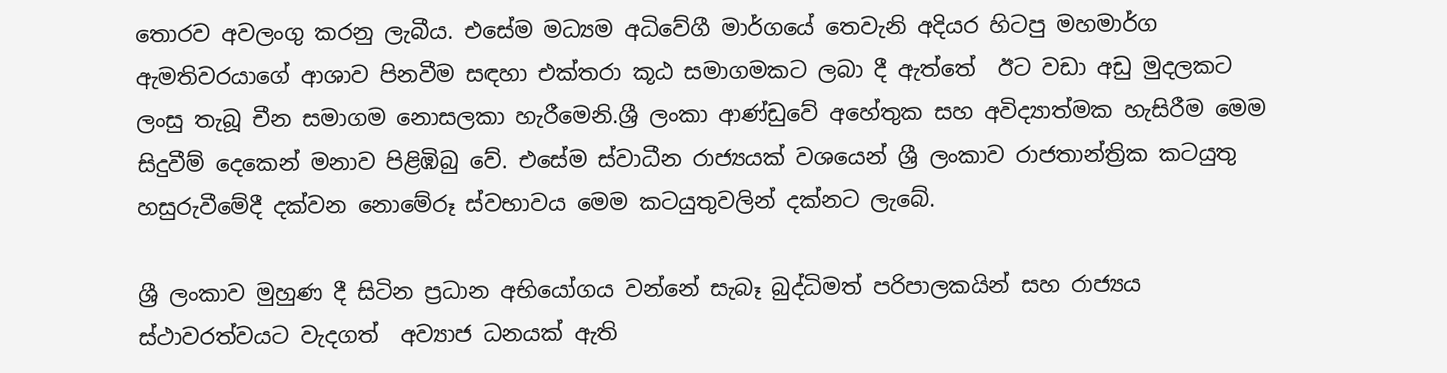තොරව අවලංගු කරනු ලැබීය. එසේම මධ්‍යම අධිවේගී මාර්ගයේ තෙවැනි අදියර හිටපු මහමාර්ග ඇමතිවරයාගේ ආශාව පිනවීම සඳහා එක්තරා කූඨ සමාගමකට ලබා දී ඇත්තේ  ඊට වඩා අඩු මුදලකට ලංසු තැබූ චීන සමාගම නොසලකා හැරීමෙනි.ශ්‍රී ලංකා ආණ්ඩුවේ අහේතුක සහ අවිද්‍යාත්මක හැසිරීම මෙම සිදුවීම් දෙකෙන් මනාව පිළිඹිබු වේ. එසේම ස්වාධීන රාජ්‍යයක් වශයෙන් ශ්‍රී ලංකාව රාජතාන්ත්‍රික කටයුතු හසුරුවීමේදී දක්වන නොමේරූ ස්වභාවය මෙම කටයුතුවලින් දක්නට ලැබේ.

ශ්‍රී ලංකාව මුහුණ දී සිටින ප්‍රධාන අභියෝගය වන්නේ සැබෑ බුද්ධිමත් පරිපාලකයින් සහ රාජ්‍යය ස්ථාවරත්වයට වැදගත්  අව්‍යාජ ධනයක් ඇති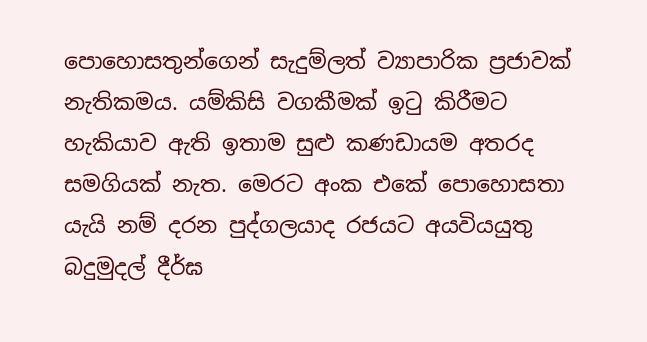පොහොසතුන්ගෙන් සැදුම්ලත් ව්‍යාපාරික ප්‍රජාවක් නැතිකමය. යම්කිසි වගකීමක් ඉටු කිරීමට හැකියාව ඇති ඉතාම සුළු කණඩායම අතරද සමගියක් නැත. මෙරට අංක එකේ පොහොසතා යැයි නම් දරන පුද්ගලයාද රජයට අයවියයුතු බදුමුදල් දීර්ඝ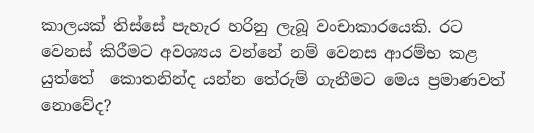කාලයක් තිස්සේ පැහැර හරිනු ලැබූ වංචාකාරයෙකි. රට වෙනස් කිරීමට අවශ්‍යය වන්නේ නම් වෙනස ආරම්භ කළ යුත්තේ  කොතනින්ද යන්න තේරුම් ගැනීමට මෙය ප්‍රමාණවත් නොවේද?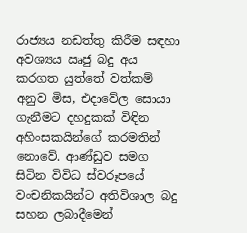රාජ්‍යය නඩත්තු කිරීම සඳහා අවශ්‍යය ඍජු බදු අය කරගත යුත්තේ වත්කම් අනුව මිස, එදාවේල සොයා ගැනීමට දහදුකක් විඳින අහිංසකයින්ගේ කරමතින් නොවේ. ආණ්ඩුව සමග සිටින විවිධ ස්වරූපයේ වංචනිකයින්ට අතිවිශාල බදු සහන ලබාදීමෙන්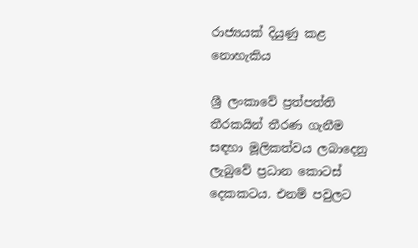රාජ්‍යයක් දියුණු කළ නොහැකිය

ශ්‍රී ලංකාවේ ප්‍රත්පත්ති තීරකයින් තීරණ ගැනීම සඳහා මූලිකත්වය ලබාදෙනු ලැබුවේ ප්‍රධාන කොටස් දෙකකටය. එනම් පවුලට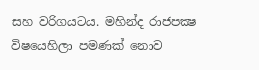සහ වරිගයටය. මහින්ද රාජපක්‍ෂ  විෂයෙහිලා පමණක් නොව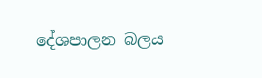දේශපාලන බලය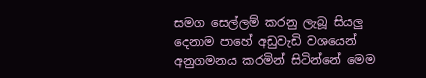සමග සෙල්ලම් කරනු ලැබූ සියලු දෙනාම පාහේ අඩුවැඩි වශයෙන් අනුගමනය කරමින් සිටින්නේ මෙම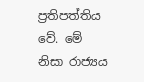ප්‍රතිපත්තිය වේ. මේ නිසා රාජ්‍යය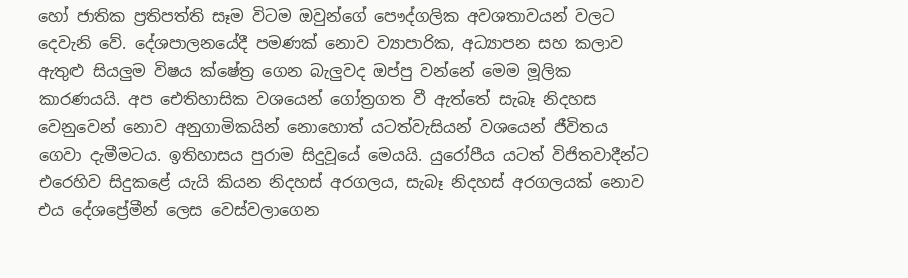හෝ ජාතික ප්‍රතිපත්ති සෑම විටම ඔවුන්ගේ පෞද්ගලික අවශතාවයන් වලට දෙවැනි වේ. දේශපාලනයේදී පමණක් නොව ව්‍යාපාරික, අධ්‍යාපන සහ කලාව ඇතුළු සියලුම විෂය ක්ෂේත්‍ර ගෙන බැලුවද ඔප්පු වන්නේ මෙම මූලික කාරණයයි. අප ඓතිහාසික වශයෙන් ගෝත්‍රගත වී ඇත්තේ සැබෑ නිදහස වෙනුවෙන් නොව අනුගාමිකයින් නොහොත් යටත්වැසියන් වශයෙන් ජීවිතය ගෙවා දැමීමටය. ඉතිහාසය පුරාම සිදුවූයේ මෙයයි. යුරෝපීය යටත් විජිතවාදීන්ට එරෙහිව සිදුකළේ යැයි කියන නිදහස් අරගලය, සැබෑ නිදහස් අරගලයක් නොව එය දේශප්‍රේමීන් ලෙස වෙස්වලාගෙන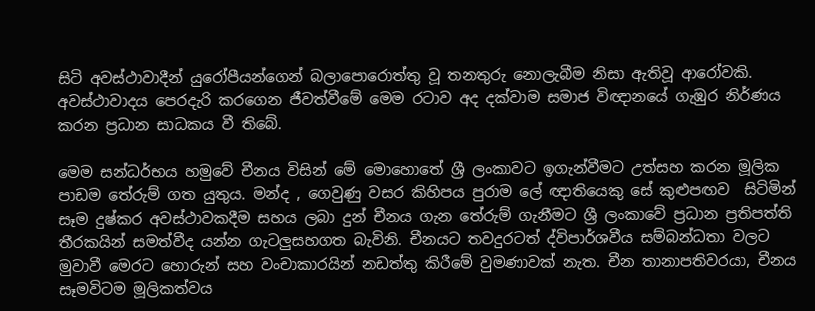සිටි අවස්ථාවාදීන් යුරෝපීයන්ගෙන් බලාපොරොත්තු වූ තනතුරු නොලැබීම නිසා ඇතිවූ ආරෝවකි. අවස්ථාවාදය පෙරදැරි කරගෙන ජීවත්වීමේ මෙම රටාව අද දක්වාම සමාජ විඥානයේ ගැඹුර නිර්ණය කරන ප්‍රධාන සාධකය වී තිබේ.

මෙම සන්ධර්භය හමුවේ චීනය විසින් මේ මොහොතේ ශ්‍රී ලංකාවට ඉගැන්වීමට උත්සහ කරන මූලික පාඩම තේරුම් ගත යුතුය. මන්ද , ගෙවුණු වසර කිහිපය පුරාම ලේ ඥාතියෙකු සේ කුළුපඟව  සිටිමින් සෑම දුෂ්කර අවස්ථාවකදීම සහය ලබා දුන් චීනය ගැන තේරුම් ගැනීමට ශ්‍රී ලංකාවේ ප්‍රධාන ප්‍රතිපත්ති තීරකයින් සමත්වීද යන්න ගැටලුසහගත බැවිනි. චීනයට තවදුරටත් ද්විපාර්ශවීය සම්බන්ධතා වලට මුවාවී මෙරට හොරුන් සහ වංචාකාරයින් නඩත්තු කිරීමේ වුමණාවක් නැත. චීන තානාපතිවරයා, චීනය සෑමවිටම මූලිකත්වය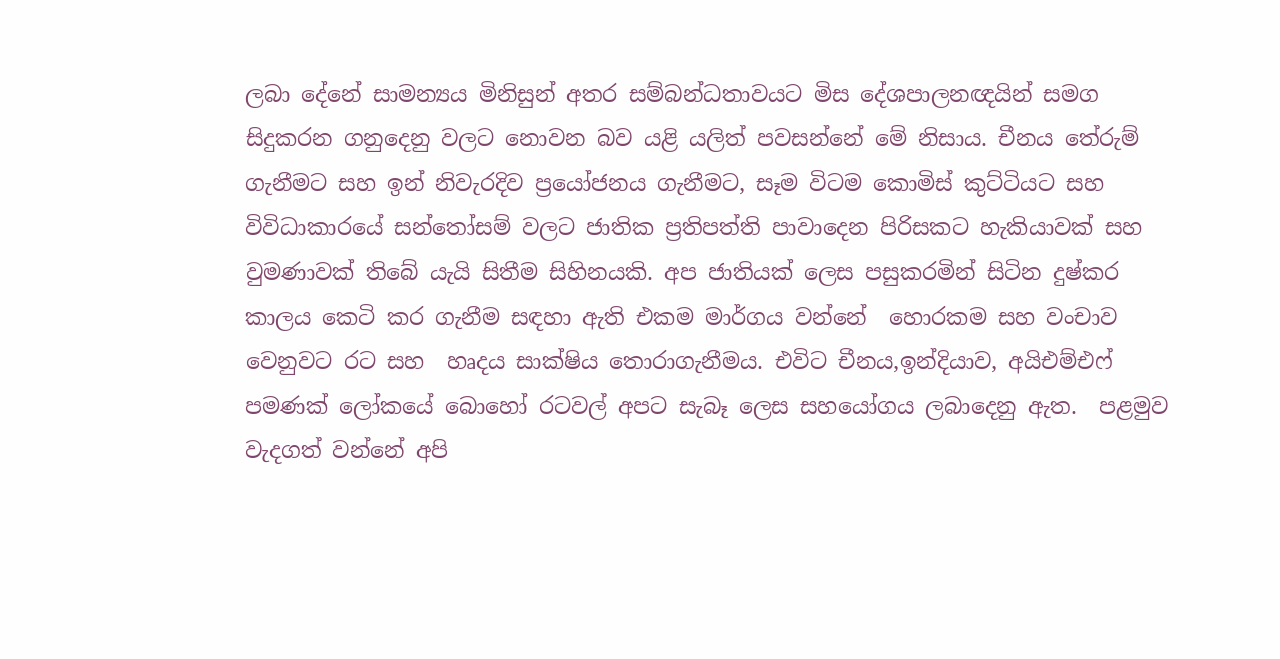ලබා දේනේ සාමන්‍යය මිනිසුන් අතර සම්බන්ධතාවයට මිස දේශපාලනඥයින් සමග සිදුකරන ගනුදෙනු වලට නොවන බව යළි යලිත් පවසන්නේ මේ නිසාය. චීනය තේරුම් ගැනීමට සහ ඉන් නිවැරදිව ප්‍රයෝජනය ගැනීමට, සෑම විටම කොමිස් කුට්ටියට සහ විවිධාකාරයේ සන්තෝසම් වලට ජාතික ප්‍රතිපත්ති පාවාදෙන පිරිසකට හැකියාවක් සහ වුමණාවක් තිබේ යැයි සිතීම සිහිනයකි. අප ජාතියක් ලෙස පසුකරමින් සිටින දුෂ්කර කාලය කෙටි කර ගැනීම සඳහා ඇති එකම මාර්ගය වන්නේ  හොරකම සහ වංචාව වෙනුවට රට සහ  හෘදය සාක්ෂිය තොරාගැනීමය. එවිට චීනය,ඉන්දියාව, අයිඑම්එෆ් පමණක් ලෝකයේ බොහෝ රටවල් අපට සැබෑ ලෙස සහයෝගය ලබාදෙනු ඇත.  පළමුව වැදගත් වන්නේ අපි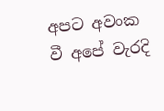අපට අවංක වී අපේ වැරදි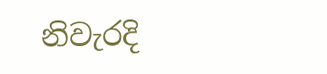නිවැරදි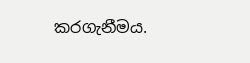කරගැනීමය.